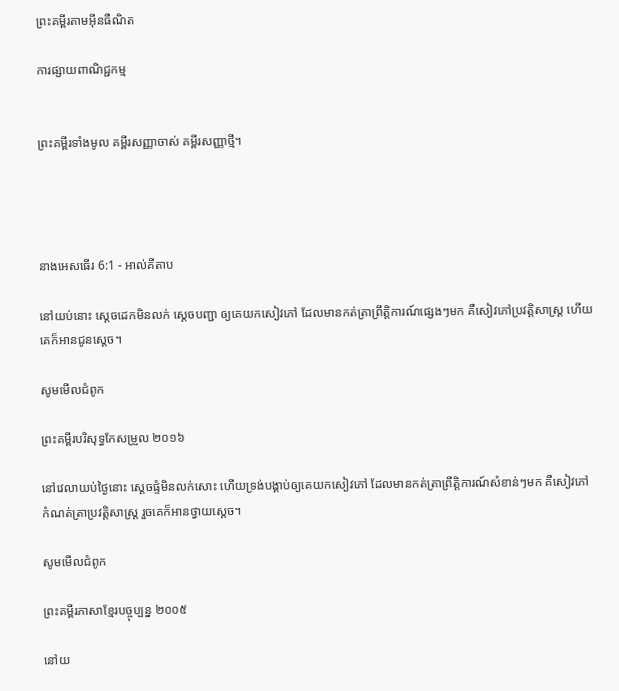ព្រះគម្ពីរតាមអ៊ីនធឺណិត

ការផ្សាយពាណិជ្ជកម្ម


ព្រះគម្ពីរទាំងមូល គម្ពីរសញ្ញាចាស់ គម្ពីរសញ្ញាថ្មី។




នាងអេសធើរ 6:1 - អាល់គីតាប

នៅយប់នោះ ស្តេចដេកមិនលក់ ស្ដេចបញ្ជា ឲ្យគេយកសៀវភៅ ដែលមានកត់‌ត្រាព្រឹត្តិ‌ការណ៍ផ្សេងៗមក គឺសៀវភៅប្រវត្តិ‌សាស្ត្រ ហើយគេក៏អានជូនស្ដេច។

សូមមើលជំពូក

ព្រះគម្ពីរបរិសុទ្ធកែសម្រួល ២០១៦

នៅវេលាយប់ថ្ងៃនោះ ស្ដេចផ្ទំមិនលក់សោះ ហើយទ្រង់បង្គាប់ឲ្យគេយកសៀវ‌ភៅ ដែលមានកត់ត្រាព្រឹត្តិ‌ការណ៍សំខាន់ៗមក គឺសៀវ‌ភៅកំណត់ត្រាប្រវត្តិ‌សាស្ត្រ រួចគេក៏អានថ្វាយស្តេច។

សូមមើលជំពូក

ព្រះគម្ពីរភាសាខ្មែរបច្ចុប្បន្ន ២០០៥

នៅយ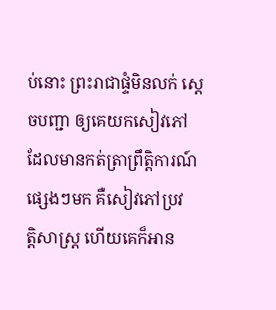ប់នោះ ព្រះ‌រាជាផ្ទំមិនលក់ ស្ដេចបញ្ជា ឲ្យគេយកសៀវភៅ ដែលមានកត់‌ត្រាព្រឹត្តិ‌ការណ៍ផ្សេងៗមក គឺសៀវភៅប្រវត្តិ‌សាស្ត្រ ហើយគេក៏អាន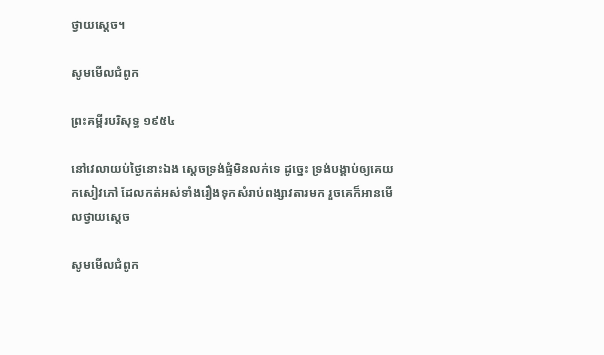ថ្វាយស្ដេច។

សូមមើលជំពូក

ព្រះគម្ពីរបរិសុទ្ធ ១៩៥៤

នៅវេលាយប់ថ្ងៃនោះឯង ស្តេចទ្រង់ផ្ទំមិនលក់ទេ ដូច្នេះ ទ្រង់បង្គាប់ឲ្យគេយកសៀវភៅ ដែលកត់អស់ទាំងរឿងទុកសំរាប់ពង្សាវតារមក រួចគេក៏អានមើលថ្វាយស្តេច

សូមមើលជំពូក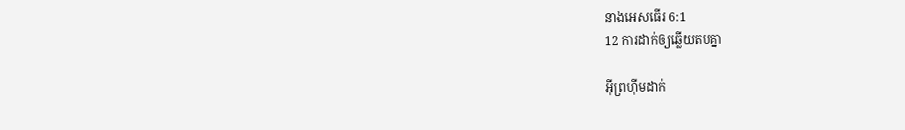នាងអេសធើរ 6:1
12 ការដាក់ឲ្យឆ្លើយតបគ្នា

អ៊ីព្រហ៊ីមដាក់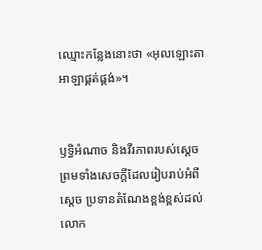ឈ្មោះកន្លែងនោះថា «អុលឡោះ‌តាអាឡាផ្គត់ផ្គង់»។


ឫទ្ធិអំណាច និងវីរ‌ភាពរបស់ស្តេច ព្រមទាំងសេចក្ដីដែលរៀបរាប់អំពីស្តេច ប្រទានតំណែងខ្ពង់‌ខ្ពស់ដល់លោក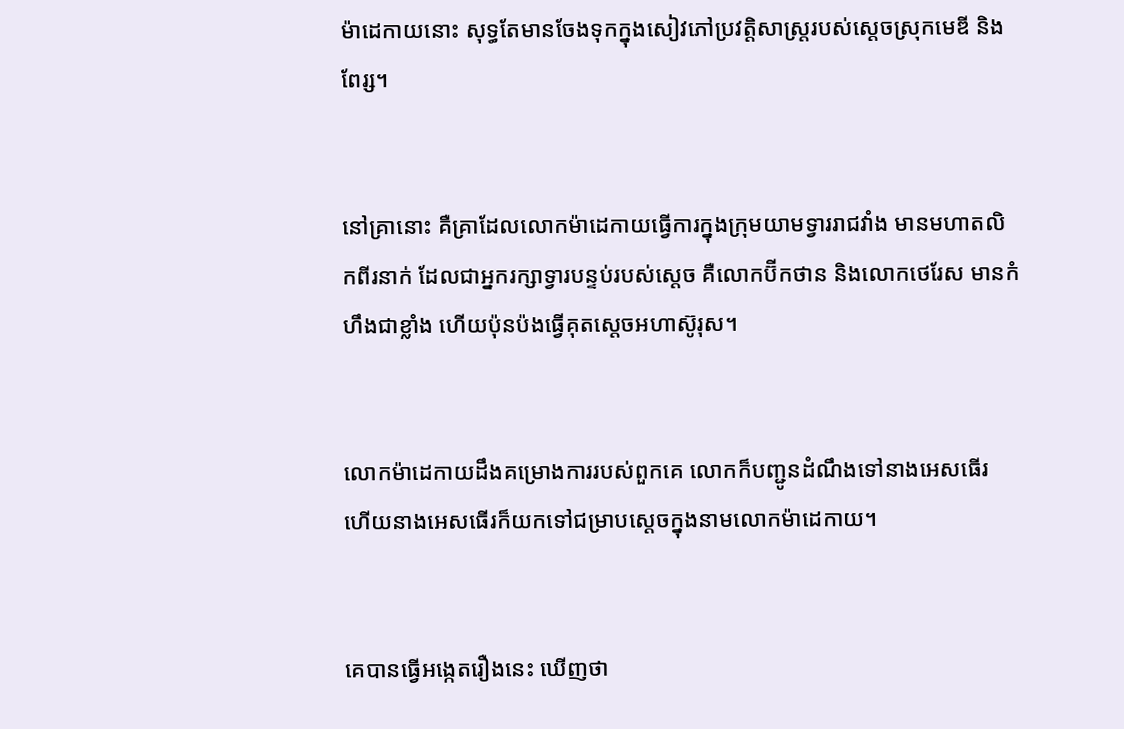ម៉ាដេ‌កាយនោះ សុទ្ធតែមានចែងទុកក្នុងសៀវភៅប្រវត្តិ‌សាស្ត្ររបស់ស្ដេចស្រុកមេឌី និងពែរ្ស។


នៅគ្រានោះ គឺគ្រាដែលលោកម៉ាដេ‌កាយធ្វើការក្នុងក្រុមយាមទ្វាររាជ‌វាំង មានមហា‌តលិកពីរនាក់ ដែលជាអ្នករក្សាទ្វារបន្ទប់របស់ស្ដេច គឺលោកប៊ីក‌ថាន និងលោកថេរែស មានកំហឹងជាខ្លាំង ហើយប៉ុន‌ប៉ងធ្វើគុតស្តេចអហា‌ស៊ូរុស។


លោកម៉ាដេ‌កាយដឹងគម្រោង‌ការរបស់ពួកគេ លោកក៏បញ្ជូនដំណឹងទៅនាងអេសធើរ ហើយនាងអេសធើរក៏យកទៅជម្រាបស្ដេចក្នុងនាមលោកម៉ាដេ‌កាយ។


គេបានធ្វើអង្កេតរឿងនេះ ឃើញថា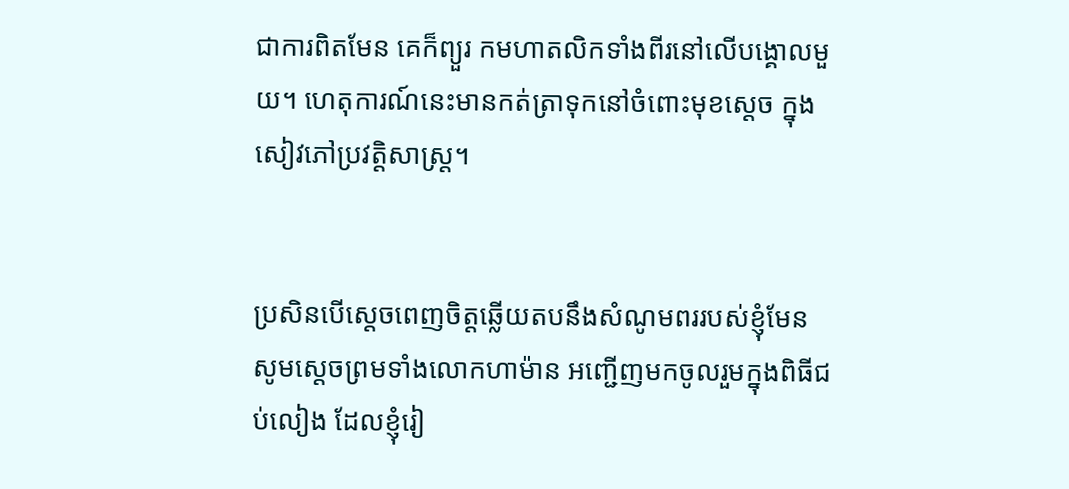ជាការពិតមែន គេក៏ព្យួរ កមហា‌តលិកទាំងពីរនៅលើបង្គោលមួយ។ ហេតុ‌ការណ៍នេះមានកត់‌ត្រាទុកនៅចំពោះមុខស្ដេច ក្នុងសៀវភៅប្រវត្តិសាស្ត្រ។


ប្រសិនបើស្តេចពេញចិត្តឆ្លើយតបនឹងសំណូមពររបស់ខ្ញុំមែន សូមស្តេចព្រមទាំងលោកហាម៉ាន អញ្ជើញមកចូលរួមក្នុងពិធីជប់‌លៀង ដែលខ្ញុំរៀ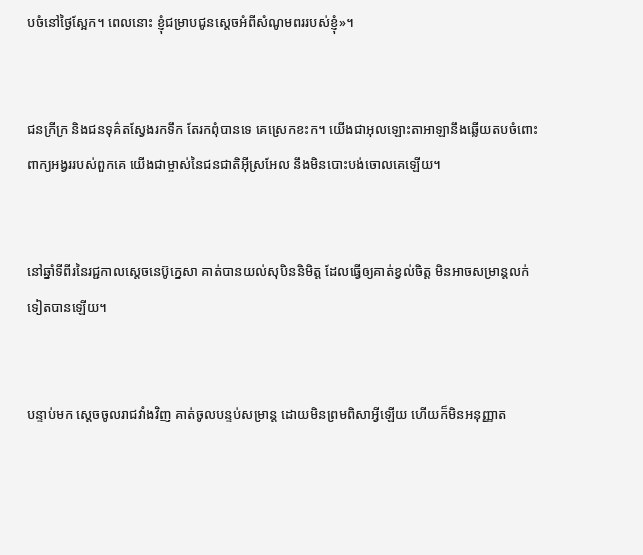ប‌ចំនៅថ្ងៃស្អែក។ ពេលនោះ ខ្ញុំជម្រាបជូនស្តេចអំពីសំណូមពររបស់ខ្ញុំ»។


ជនក្រីក្រ និងជនទុគ៌តស្វែងរកទឹក តែរកពុំបានទេ គេស្រេកខះក។ យើងជាអុលឡោះ‌តាអាឡានឹងឆ្លើយតបចំពោះ ពាក្យអង្វររបស់ពួកគេ យើងជាម្ចាស់នៃជន‌ជាតិអ៊ីស្រ‌អែល នឹងមិនបោះបង់ចោលគេឡើយ។


នៅឆ្នាំទីពីរនៃរជ្ជកាលស្តេចនេប៊ូ‌ក្នេសា គាត់បានយល់សុបិននិមិត្ត ដែលធ្វើឲ្យគាត់ខ្វល់ចិត្ត មិនអាចសម្រាន្តលក់ទៀតបានឡើយ។


បន្ទាប់មក ស្តេចចូលរាជវាំងវិញ គាត់ចូលបន្ទប់‌សម្រាន្ត ដោយមិនព្រមពិសាអ្វីឡើយ ហើយក៏មិនអនុញ្ញាត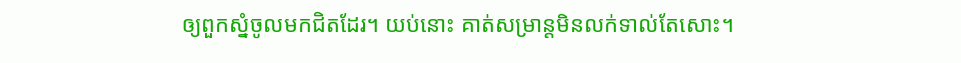ឲ្យពួកស្នំចូលមកជិតដែរ។ យប់នោះ គាត់សម្រាន្តមិនលក់ទាល់តែសោះ។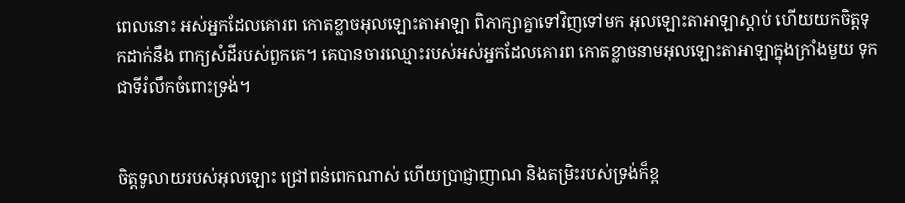ពេលនោះ អស់អ្នកដែលគោរព កោតខ្លាចអុលឡោះ‌តាអាឡា ពិភាក្សាគ្នាទៅវិញទៅមក អុលឡោះ‌តាអាឡាស្តាប់ ហើយយកចិត្តទុកដាក់នឹង ពាក្យសំដីរបស់ពួកគេ។ គេបានចារឈ្មោះរបស់អស់អ្នកដែលគោរព កោតខ្លាចនាមអុលឡោះ‌តាអាឡាក្នុងក្រាំងមួយ ទុកជាទីរំលឹកចំពោះទ្រង់។


ចិត្តទូលាយរបស់អុលឡោះ ជ្រៅពន់ពេកណាស់ ហើយប្រាជ្ញា‌ញាណ និងតម្រិះរបស់ទ្រង់ក៏ខ្ព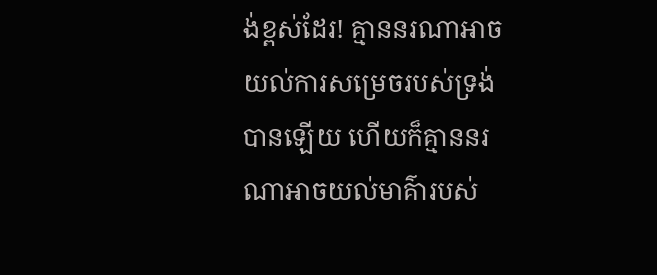ង់‌ខ្ពស់ដែរ! គ្មាននរណាអាចយល់ការសម្រេចរបស់ទ្រង់បានឡើយ ហើយក៏គ្មាននរណាអាចយល់មាគ៌ារបស់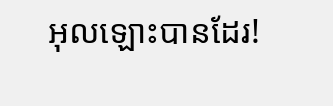អុលឡោះបានដែរ!